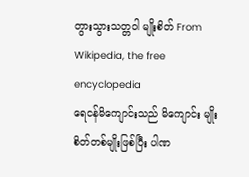တွားသွားသတ္တဝါ မျိုးစိတ် From Wikipedia, the free encyclopedia
ရေငန်မိကျောင်းသည် မိကျောင်း မျိုးစိတ်တစ်မျိုးဖြစ်ပြီး ပါဏ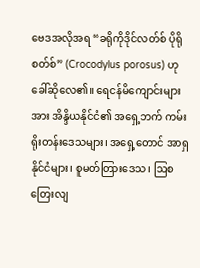ဗေဒအလိုအရ “ခရိုကိုဒိုင်လတ်စ် ပိုရိုစတ်စ်” (Crocodylus porosus) ဟု ခေါ်ဆိုလေ၏။ ရေငန်မိကျောင်းများအား အိန္ဒိယနိုင်ငံ၏ အရှေ့ဘက် ကမ်းရိုးတန်းဒေသများ၊ အရှေ့တောင် အာရှနိုင်ငံများ၊ စူမတ်တြားဒေသ၊ ဩစတြေးလျ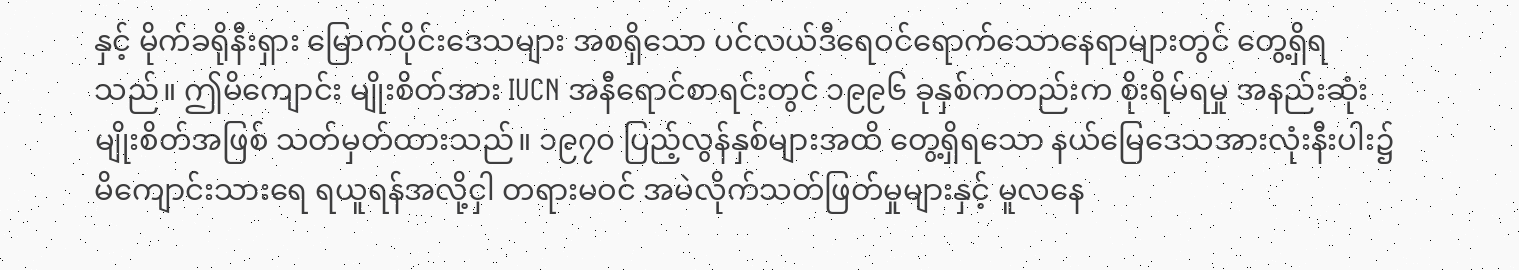နှင့် မိုက်ခရိုနီးရှား မြောက်ပိုင်းဒေသများ အစရှိသော ပင်လယ်ဒီရေဝင်ရောက်သောနေရာများတွင် တွေ့ရှိရသည်။ ဤမိကျောင်း မျိုးစိတ်အား IUCN အနီရောင်စာရင်းတွင် ၁၉၉၆ ခုနှစ်ကတည်းက စိုးရိမ်ရမှု အနည်းဆုံးမျိုးစိတ်အဖြစ် သတ်မှတ်ထားသည်။ ၁၉၇၀ ပြည့်လွန်နှစ်များအထိ တွေ့ရှိရသော နယ်မြေဒေသအားလုံးနီးပါး၌ မိကျောင်းသားရေ ရယူရန်အလို့ငှါ တရားမဝင် အမဲလိုက်သတ်ဖြတ်မှုများနှင့် မူလနေ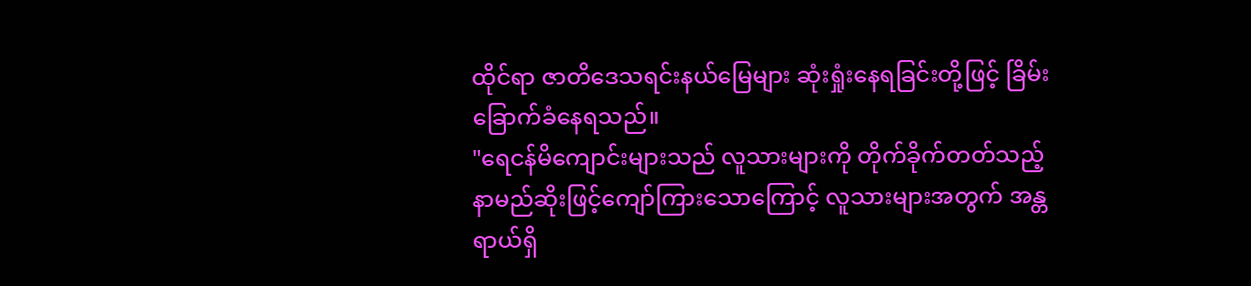ထိုင်ရာ ဇာတိဒေသရင်းနယ်မြေများ ဆုံးရှုံးနေရခြင်းတို့ဖြင့် ခြိမ်းခြောက်ခံနေရသည်။
"ရေငန်မိကျောင်းများသည် လူသားများကို တိုက်ခိုက်တတ်သည့် နာမည်ဆိုးဖြင့်ကျော်ကြားသောကြောင့် လူသားများအတွက် အန္တရာယ်ရှိ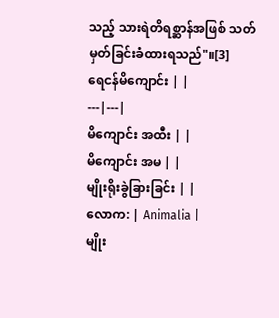သည့် သားရဲတိရစ္ဆာန်အဖြစ် သတ်မှတ်ခြင်းခံထားရသည်"။[3]
ရေငန်မိကျောင်း | |
---|---|
မိကျောင်း အထီး | |
မိကျောင်း အမ | |
မျိုးရိုးခွဲခြားခြင်း | |
လောက: | Animalia |
မျိုး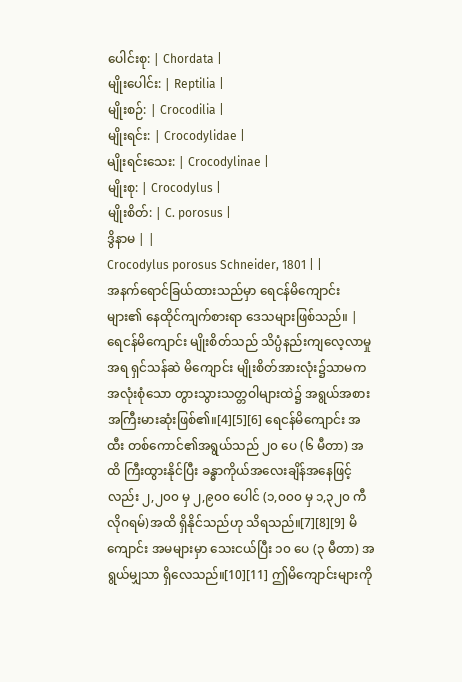ပေါင်းစု: | Chordata |
မျိုးပေါင်း: | Reptilia |
မျိုးစဉ်: | Crocodilia |
မျိုးရင်း: | Crocodylidae |
မျိုးရင်းသေး: | Crocodylinae |
မျိုးစု: | Crocodylus |
မျိုးစိတ်: | C. porosus |
ဒွိနာမ | |
Crocodylus porosus Schneider, 1801 | |
အနက်ရောင်ခြယ်ထားသည်မှာ ရေငန်မိကျောင်းများ၏ နေထိုင်ကျက်စားရာ ဒေသများဖြစ်သည်။ |
ရေငန်မိကျောင်း မျိုးစိတ်သည် သိပ္ပံနည်းကျလေ့လာမှုအရ ရှင်သန်ဆဲ မိကျောင်း မျိုးစိတ်အားလုံး၌သာမက အလုံးစုံသော တွားသွားသတ္တဝါများထဲ၌ အရွယ်အစား အကြီးမားဆုံးဖြစ်၏။[4][5][6] ရေငန်မိကျောင်း အထီး တစ်ကောင်၏အရွယ်သည် ၂၀ ပေ (၆ မီတာ) အထိ ကြီးထွားနိုင်ပြီး ခန္ဓာကိုယ်အလေးချိန်အနေဖြင့်လည်း ၂,၂၀၀ မှ ၂,၉၀၀ ပေါင် (၁,၀၀၀ မှ ၁,၃၂၀ ကီလိုဂရမ်)အထိ ရှိနိုင်သည်ဟု သိရသည်။[7][8][9] မိကျောင်း အမများမှာ သေးငယ်ပြီး ၁၀ ပေ (၃ မီတာ) အရွယ်မျှသာ ရှိလေသည်။[10][11] ဤမိကျောင်းများကို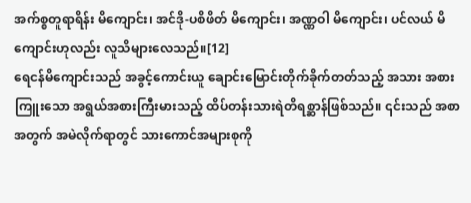အက်စ္စတူရာရိန်း မိကျောင်း၊ အင်ဒို-ပစိဖိတ် မိကျောင်း၊ အဏ္ဏဝါ မိကျောင်း၊ ပင်လယ် မိကျောင်းဟုလည်း လူသိများလေသည်။[12]
ရေငန်မိကျောင်းသည် အခွင့်ကောင်းယူ ချောင်းမြောင်းတိုက်ခိုက်တတ်သည့် အသား အစားကြူးသော အရွယ်အစားကြီးမားသည့် ထိပ်တန်းသားရဲတိရစ္ဆာန်ဖြစ်သည်။ ၎င်းသည် အစာအတွက် အမဲလိုက်ရာတွင် သားကောင်အများစုကို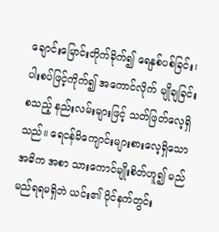ချောင်းမြောင်းတိုက်ခိုက်၍ ရေနှစ်ပစ်ခြင်း၊ ပါးစပ်ဖြင့်ကိုက်၍ အကောင်လိုက် မျိုချခြင်း စသည့် နည်းလမ်းများဖြင့် သတ်ဖြတ်လေ့ရှိသည်။ ရေငန်မိကျောင်းများစားလေ့ရှိသော အဓိက အစာ သားကောင်မျိုးစိတ်ဟူ၍ မည်မည်ရရမရှိဘဲ ယင်း၏ ပိုင်နက်တွင်း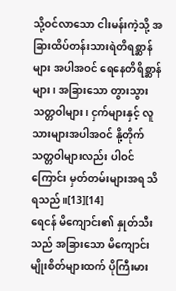သို့ဝင်လာသော ငါးမန်းကဲ့သို့ အခြားထိပ်တန်းသားရဲတိရစ္ဆာန်များ အပါအဝင် ရေနေတိရိစ္ဆာန်များ၊ အခြားသော တွားသွားသတ္တဝါများ၊ ငှက်များနှင့် လူသားများအပါအဝင် နို့တိုက်သတ္တဝါများလည်း ပါဝင်ကြောင်း မှတ်တမ်းများအရ သိရသည်။[13][14]
ရေငန် မိကျောင်း၏ နှုတ်သီးသည် အခြားသော မိကျောင်းမျိုးစိတ်များထက် ပိုကြီးမား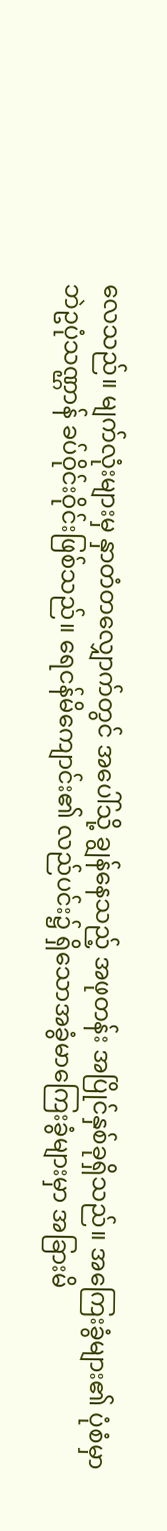လေသည်။ မျက်လုံးများမှ နှာတံတလျှောက်တွင် အပေါ်သို့ ချွန်နေသည့် အဖုတန်း အပြိုင်နှစ်ခုရှိသည်။ အကြေးခွံများ၏ ပုံစံမှာ ဘဲဥပုံသဏ္ဌာန် ခပ်ဝိုင်းဝိုင်းဖြစ်သည်။ ရေငန်မိကျောင်း၏ လည်ပင်း၌ ရှိသောအခွံမာကြေးခွံများမှာ အခြားမိ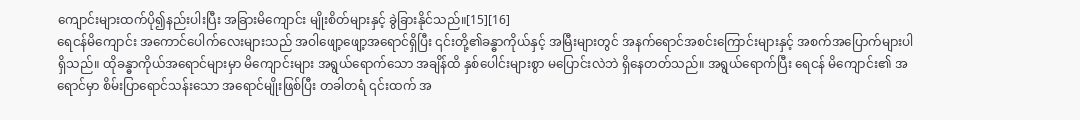ကျောင်းများထက်ပို၍နည်းပါးပြီး အခြားမိကျောင်း မျိုးစိတ်များနှင့် ခွဲခြားနိုင်သည်။[15][16]
ရေငန်မိကျောင်း အကောင်ပေါက်လေးများသည် အဝါဖျော့ဖျော့အရောင်ရှိပြီး ၎င်းတို့၏ခန္ဓာကိုယ်နှင့် အမြီးများတွင် အနက်ရောင်အစင်းကြောင်းများနှင့် အစက်အပြောက်များပါရှိသည်။ ထိုခန္ဓာကိုယ်အရောင်များမှာ မိကျောင်းများ အရွယ်ရောက်သော အချိန်ထိ နှစ်ပေါင်းများစွာ မပြောင်းလဲဘဲ ရှိနေတတ်သည်။ အရွယ်ရောက်ပြီး ရေငန် မိကျောင်း၏ အရောင်မှာ စိမ်းပြာရောင်သန်းသော အရောင်မျိုးဖြစ်ပြီး တခါတရံ ၎င်းထက် အ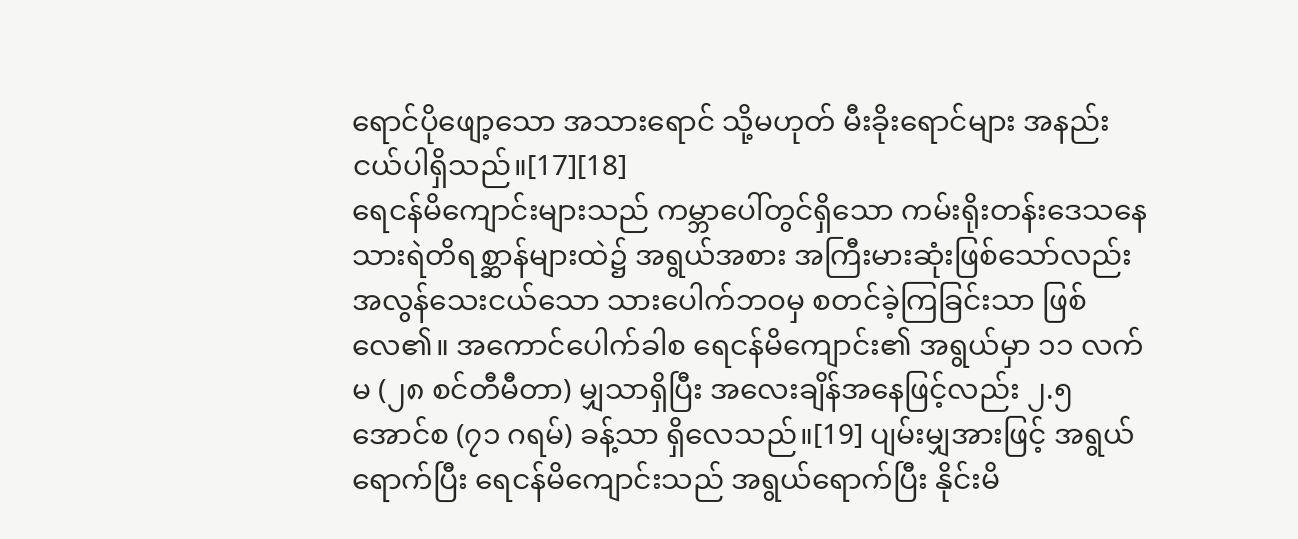ရောင်ပိုဖျော့သော အသားရောင် သို့မဟုတ် မီးခိုးရောင်များ အနည်းငယ်ပါရှိသည်။[17][18]
ရေငန်မိကျောင်းများသည် ကမ္ဘာပေါ်တွင်ရှိသော ကမ်းရိုးတန်းဒေသနေ သားရဲတိရစ္ဆာန်များထဲ၌ အရွယ်အစား အကြီးမားဆုံးဖြစ်သော်လည်း အလွန်သေးငယ်သော သားပေါက်ဘဝမှ စတင်ခဲ့ကြခြင်းသာ ဖြစ်လေ၏။ အကောင်ပေါက်ခါစ ရေငန်မိကျောင်း၏ အရွယ်မှာ ၁၁ လက်မ (၂၈ စင်တီမီတာ) မျှသာရှိပြီး အလေးချိန်အနေဖြင့်လည်း ၂.၅ အောင်စ (၇၁ ဂရမ်) ခန့်သာ ရှိလေသည်။[19] ပျမ်းမျှအားဖြင့် အရွယ်ရောက်ပြီး ရေငန်မိကျောင်းသည် အရွယ်ရောက်ပြီး နိုင်းမိ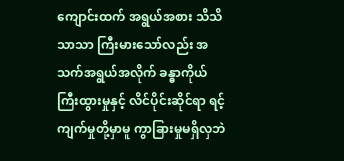ကျောင်းထက် အရွယ်အစား သိသိသာသာ ကြီးမားသော်လည်း အသက်အရွယ်အလိုက် ခန္ဓာကိုယ်ကြီးထွားမှုနှင့် လိင်ပိုင်းဆိုင်ရာ ရင့်ကျက်မှုတို့မှာမူ ကွာခြားမှုမရှိလှဘဲ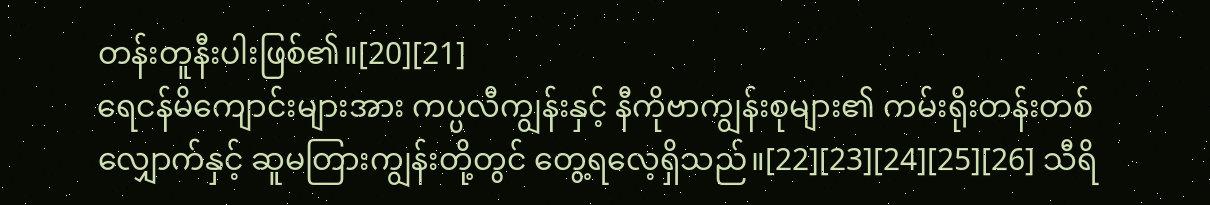တန်းတူနီးပါးဖြစ်၏။[20][21]
ရေငန်မိကျောင်းများအား ကပ္ပလီကျွန်းနှင့် နီကိုဗာကျွန်းစုများ၏ ကမ်းရိုးတန်းတစ်လျှောက်နှင့် ဆူမတြားကျွန်းတို့တွင် တွေ့ရလေ့ရှိသည်။[22][23][24][25][26] သီရိ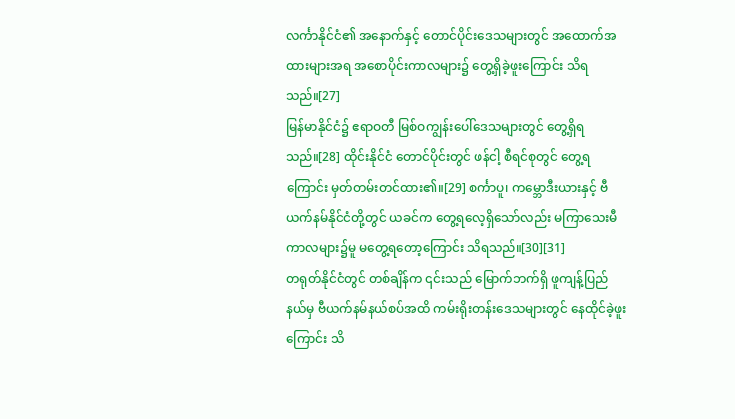လင်္ကာနိုင်ငံ၏ အနောက်နှင့် တောင်ပိုင်းဒေသများတွင် အထောက်အထားများအရ အစောပိုင်းကာလများ၌ တွေ့ရှိခဲ့ဖူးကြောင်း သိရသည်။[27]
မြန်မာနိုင်ငံ၌ ဧရာဝတီ မြစ်ဝကျွန်းပေါ်ဒေသများတွင် တွေ့ရှိရသည်။[28] ထိုင်းနိုင်ငံ တောင်ပိုင်းတွင် ဖန်ငါ့ စီရင်စုတွင် တွေ့ရကြောင်း မှတ်တမ်းတင်ထား၏။[29] စင်္ကာပူ၊ ကမ္ဘောဒီးယားနှင့် ဗီယက်နမ်နိုင်ငံတို့တွင် ယခင်က တွေ့ရလေ့ရှိသော်လည်း မကြာသေးမီကာလများ၌မူ မတွေ့ရတော့ကြောင်း သိရသည်။[30][31]
တရုတ်နိုင်ငံတွင် တစ်ချိန်က ၎င်းသည် မြောက်ဘက်ရှိ ဖူကျန့်ပြည်နယ်မှ ဗီယက်နမ်နယ်စပ်အထိ ကမ်းရိုးတန်းဒေသများတွင် နေထိုင်ခဲ့ဖူးကြောင်း သိ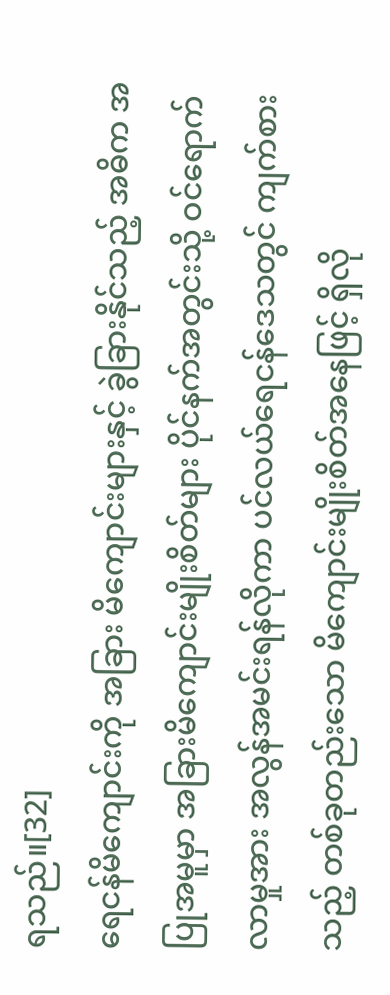ရသည်။[32]
ရေငန်မိကျောင်းကို အခြား မိကျောင်းများနှင့် ခွဲခြားနိုင်သည့် အဓိက အပြုအမူမှာ အခြားမိကျောင်းမျိုးစိတ်များ ပိုင်နက်အတွင်းသို့ ဝင်ရောက်လာမှုအား အလွန်အမင်းရန်လိုကာ ပင်လယ်ရေငန်ဒေသတွင် ကျက်စားသည့် တစ်ခုတည်းသော မိကျောင်းမျိုးစိတ်အနေဖြင့် ရှိလို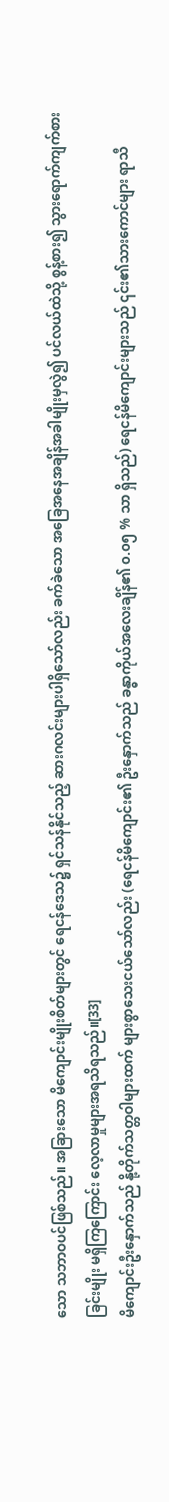သော သဘာဝပင်ဖြစ်သည်။ အခြားသော မိကျောင်းမျိုးစိတ်များတွင် ရေငန်ဒေသ၌ ရှင်သန်နိုင်သည့် ဆားဂလင်းများပါရှိသော်လည်း ခက်ခဲသော အခြေအနေအချိန်အခါမျိုးမှလွဲ၍ ပင်လယ်ထဲသို့ စွန့်စား၍ သွားရောက်ကျက်စားခြင်းမျိုး မရှိကြကြောင်း လေ့လာမှုများအရသိရသည်။[33]
မိကျောင်းဦးနှောက်သည် နို့တိုက်သတ္တဝါများထက် များစွာသေးငယ်သော်လည်း (ရေငန်မိကျောင်း၏ ဦးနှောက်သည် ခန္ဓာကိုယ်အလေးချိန်၏ ၀.၀၅ % သာ ရှိသည်) ရေငန်မိကျောင်းများသည် ၎င်း၏သားကောင်များ ရာသီ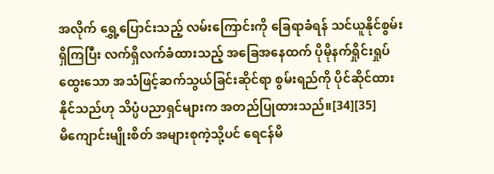အလိုက် ရွှေ့ပြောင်းသည့် လမ်းကြောင်းကို ခြေရာခံရန် သင်ယူနိုင်စွမ်းရှိကြပြီး လက်ရှိလက်ခံထားသည့် အခြေအနေထက် ပိုမိုနက်ရှိုင်းရှုပ်ထွေးသော အသံဖြင့်ဆက်သွယ်ခြင်းဆိုင်ရာ စွမ်းရည်ကို ပိုင်ဆိုင်ထားနိုင်သည်ဟု သိပ္ပံပညာရှင်များက အတည်ပြုထားသည်။[34][35]
မိကျောင်းမျိုးစိတ် အများစုကဲ့သို့ပင် ရေငန်မိ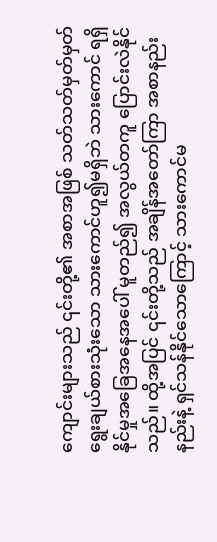ကျောင်းများသည် ၎င်းတို့၏ အစာအဖြစ် သတ်သတ်မှတ်မှတ် ရွေးချယ်စားသုံးသော သားကောင်ဟူ၍မရှိဘဲ သားကောင် ရရှိနိုင်မှုအခြေအနေအပေါ် မူတည်၍ အလွယ်တကူ ပြောင်းလဲနိုင်သည်။ ထို့အပြင် ၎င်းတို့သည် အချိန်အတော်ကြာ အစာနည်းနည်းနဲ့ ရှင်သန်နိုင်သောကြောင့် သားကောင်မ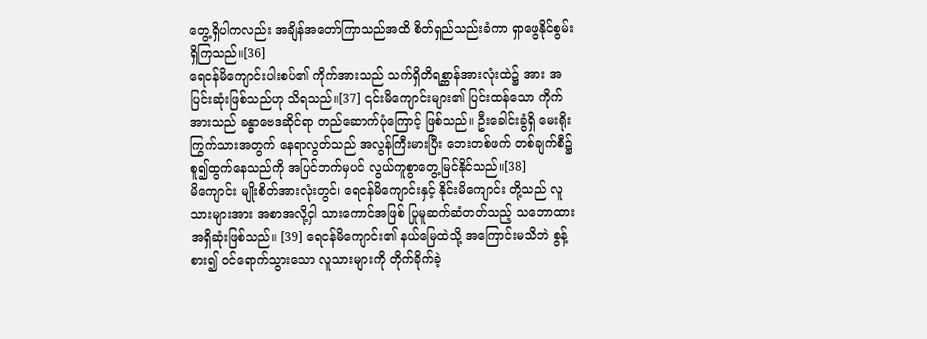တွေ့ရှိပါကလည်း အချိန်အတော်ကြာသည်အထိ စိတ်ရှည်သည်းခံကာ ရှာဖွေနိုင်စွမ်း ရှိကြသည်။[36]
ရေငန်မိကျောင်းပါးစပ်၏ ကိုက်အားသည် သက်ရှိတိရစ္ဆာန်အားလုံးထဲ၌ အား အပြင်းဆုံးဖြစ်သည်ဟု သိရသည်။[37] ၎င်းမိကျောင်းများ၏ ပြင်းထန်သော ကိုက်အားသည် ခန္ဓာဗေဒဆိုင်ရာ တည်ဆောက်ပုံကြောင့် ဖြစ်သည်။ ဦးခေါင်းခွံရှိ မေးရိုးကြွက်သားအတွက် နေရာလွတ်သည် အလွန်ကြီးမားပြီး ဘေးတစ်ဖက် တစ်ချက်စီ၌ စူ၍ထွက်နေသည်ကို အပြင်ဘက်မှပင် လွယ်ကူစွာတွေ့မြင်နိုင်သည်။[38]
မိကျောင်း မျိုးစိတ်အားလုံးတွင်၊ ရေငန်မိကျောင်းနှင့် နိုင်းမိကျောင်း တို့သည် လူသားများအား အစာအလို့ငှါ သားကောင်အဖြစ် ပြုမူဆက်ဆံတတ်သည့် သဘောထားအရှိဆုံးဖြစ်သည်။ [39] ရေငန်မိကျောင်း၏ နယ်မြေထဲသို့ အကြောင်းမသိဘဲ စွန့်စား၍ ဝင်ရောက်သွားသော လူသားများကို တိုက်ခိုက်ခဲ့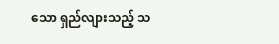သော ရှည်လျားသည့် သ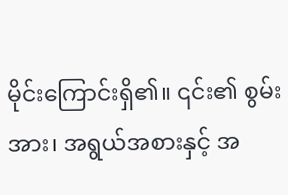မိုင်းကြောင်းရှိ၏။ ၎င်း၏ စွမ်းအား၊ အရွယ်အစားနှင့် အ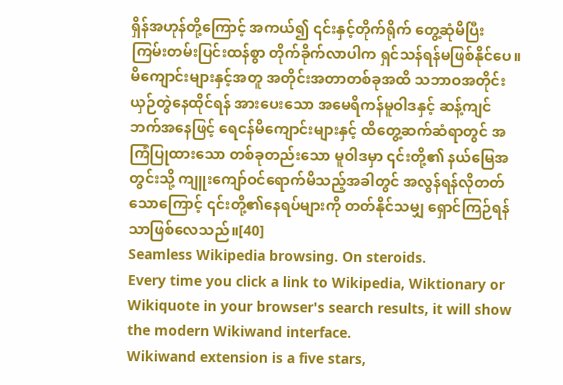ရှိန်အဟုန်တို့ကြောင့် အကယ်၍ ၎င်းနှင့်တိုက်ရိုက် တွေ့ဆုံမိပြီး ကြမ်းတမ်းပြင်းထန်စွာ တိုက်ခိုက်လာပါက ရှင်သန်ရန်မဖြစ်နိုင်ပေ။ မိကျောင်းများနှင့်အတူ အတိုင်းအတာတစ်ခုအထိ သဘာဝအတိုင်း ယှဉ်တွဲနေထိုင်ရန် အားပေးသော အမေရိကန်မူဝါဒနှင့် ဆန့်ကျင်ဘက်အနေဖြင့် ရေငန်မိကျောင်းများနှင့် ထိတွေ့ဆက်ဆံရာတွင် အကြံပြုထားသော တစ်ခုတည်းသော မူဝါဒမှာ ၎င်းတို့၏ နယ်မြေအတွင်းသို့ ကျူးကျော်ဝင်ရောက်မိသည့်အခါတွင် အလွန်ရန်လိုတတ်သောကြောင့် ၎င်းတို့၏နေရပ်များကို တတ်နိုင်သမျှ ရှောင်ကြဉ်ရန်သာဖြစ်လေသည်။[40]
Seamless Wikipedia browsing. On steroids.
Every time you click a link to Wikipedia, Wiktionary or Wikiquote in your browser's search results, it will show the modern Wikiwand interface.
Wikiwand extension is a five stars,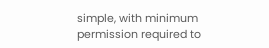simple, with minimum permission required to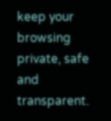keep your browsing private, safe and transparent.